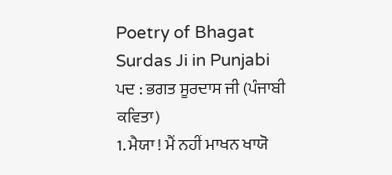Poetry of Bhagat Surdas Ji in Punjabi
ਪਦ : ਭਗਤ ਸੂਰਦਾਸ ਜੀ (ਪੰਜਾਬੀ ਕਵਿਤਾ)
1. ਮੈਯਾ ! ਮੈਂ ਨਹੀਂ ਮਾਖਨ ਖਾਯੋ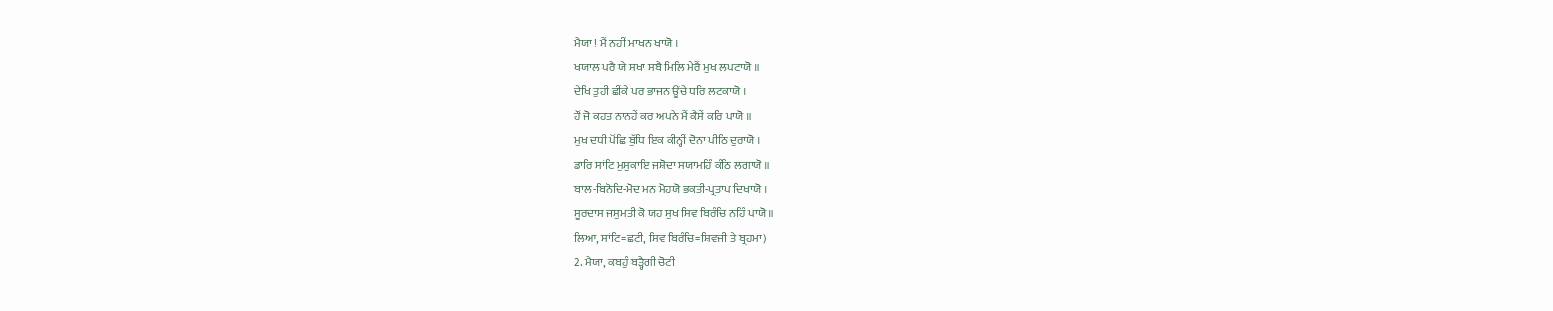ਮੈਯਾ ! ਮੈਂ ਨਹੀਂ ਮਾਖਨ ਖਾਯੋ ।
ਖਯਾਲ ਪਰੈ ਯੇ ਸਖਾ ਸਬੈ ਮਿਲਿ ਮੇਰੈਂ ਮੁਖ ਲਪਟਾਯੋ ॥
ਦੇਖਿ ਤੁਹੀ ਛੀਂਕੇ ਪਰ ਭਾਜਨ ਊਂਚੇ ਧਰਿ ਲਟਕਾਯੋ ।
ਹੌਂ ਜੋ ਕਹਤ ਨਾਨਹੇਂ ਕਰ ਅਪਨੇ ਮੈਂ ਕੈਸੇਂ ਕਰਿ ਪਾਯੋ ॥
ਮੁਖ ਦਧੀ ਪੋਂਛਿ ਬੁੱਧਿ ਇਕ ਕੀਨ੍ਹੀਂ ਦੋਨਾ ਪੀਠਿ ਦੁਰਾਯੋ ।
ਡਾਰਿ ਸਾਂਟਿ ਮੁਸੁਕਾਇ ਜਸ਼ੋਦਾ ਸਯਾਮਹਿੰ ਕੰਠਿ ਲਗਾਯੋ ॥
ਬਾਲ-ਬਿਨੋਦਿ-ਮੋਦ ਮਨ ਮੋਹਯੋ ਭਕਤੀ-ਪ੍ਰਤਾਪ ਦਿਖਾਯੋ ।
ਸੂਰਦਾਸ ਜਸੁਮਤੀ ਕੋ ਯਹ ਸੁਖ ਸਿਵ ਬਿਰੰਚਿ ਨਹਿੰ ਪਾਯੋ ॥
ਲਿਆ, ਸਾਂਟਿ=ਛਟੀ, ਸਿਵ ਬਿਰੰਚਿ=ਸ਼ਿਵਜੀ ਤੇ ਬ੍ਰਹਮਾ)
2. ਮੈਯਾ, ਕਬਹੁੰ ਬੜ੍ਹੈਗੀ ਚੋਟੀ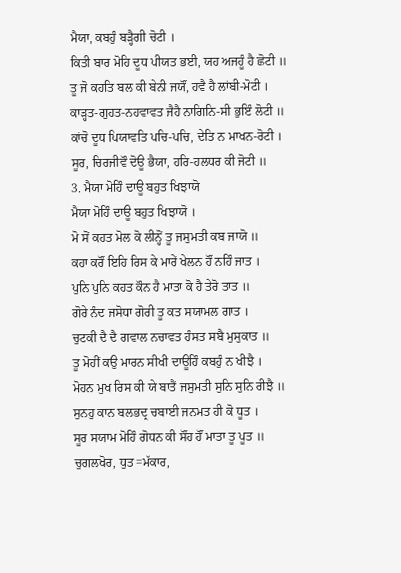ਮੈਯਾ, ਕਬਹੁੰ ਬੜ੍ਹੈਗੀ ਚੋਟੀ ।
ਕਿਤੀ ਬਾਰ ਮੋਹਿ ਦੂਧ ਪੀਯਤ ਭਈ, ਯਹ ਅਜਹੂੰ ਹੈ ਛੋਟੀ ॥
ਤੂ ਜੋ ਕਹਤਿ ਬਲ ਕੀ ਬੇਨੀ ਜਯੌਂ, ਹਵੈ ਹੈ ਲਾਂਬੀ-ਮੋਟੀ ।
ਕਾੜ੍ਹਤ-ਗੁਹਤ-ਨਹਵਾਵਤ ਜੈਹੈ ਨਾਗਿਨਿ-ਸੀ ਭੁਇੰ ਲੋਟੀ ॥
ਕਾਂਚੋ ਦੂਧ ਪਿਯਾਵਤਿ ਪਚਿ-ਪਚਿ, ਦੇਤਿ ਨ ਮਾਖਨ-ਰੋਟੀ ।
ਸੂਰ, ਚਿਰਜੀਵੌ ਦੋਊ ਭੈਯਾ, ਹਰਿ-ਹਲਧਰ ਕੀ ਜੋਟੀ ॥
3. ਮੈਯਾ ਮੋਹਿੰ ਦਾਊ ਬਹੁਤ ਖਿਝਾਯੋ
ਮੈਯਾ ਮੋਹਿੰ ਦਾਊ ਬਹੁਤ ਖਿਝਾਯੋ ।
ਮੋ ਸੋਂ ਕਹਤ ਮੋਲ ਕੋ ਲੀਨ੍ਹੋਂ ਤੂ ਜਸੁਮਤੀ ਕਬ ਜਾਯੋ ॥
ਕਹਾ ਕਰੌਂ ਇਹਿ ਰਿਸ ਕੇ ਮਾਰੇਂ ਖੇਲਨ ਹੌਂ ਨਹਿੰ ਜਾਤ ।
ਪੁਨਿ ਪੁਨਿ ਕਹਤ ਕੌਨ ਹੈ ਮਾਤਾ ਕੋ ਹੈ ਤੇਰੋ ਤਾਤ ॥
ਗੋਰੇ ਨੰਦ ਜਸੋਧਾ ਗੋਰੀ ਤੂ ਕਤ ਸਯਾਮਲ ਗਾਤ ।
ਚੁਟਕੀ ਦੈ ਦੈ ਗਵਾਲ ਨਚਾਵਤ ਹੰਸਤ ਸਬੈ ਮੁਸੁਕਾਤ ॥
ਤੂ ਮੋਹੀਂ ਕਉ ਮਾਰਨ ਸੀਖੀ ਦਾਊਹਿੰ ਕਬਹੁੰ ਨ ਖੀਝੈ ।
ਮੋਹਨ ਮੁਖ ਰਿਸ ਕੀ ਯੇ ਬਾਤੈਂ ਜਸੁਮਤੀ ਸੁਨਿ ਸੁਨਿ ਰੀਝੈ ॥
ਸੁਨਹੁ ਕਾਨ ਬਲਭਦ੍ਰ ਚਬਾਈ ਜਨਮਤ ਹੀ ਕੋ ਧੂਤ ।
ਸੂਰ ਸਯਾਮ ਮੋਹਿੰ ਗੋਧਨ ਕੀ ਸੌਂਹ ਹੌਂ ਮਾਤਾ ਤੂ ਪੂਤ ॥
ਚੁਗਲਖੋਰ, ਧੁਤ=ਮੱਕਾਰ,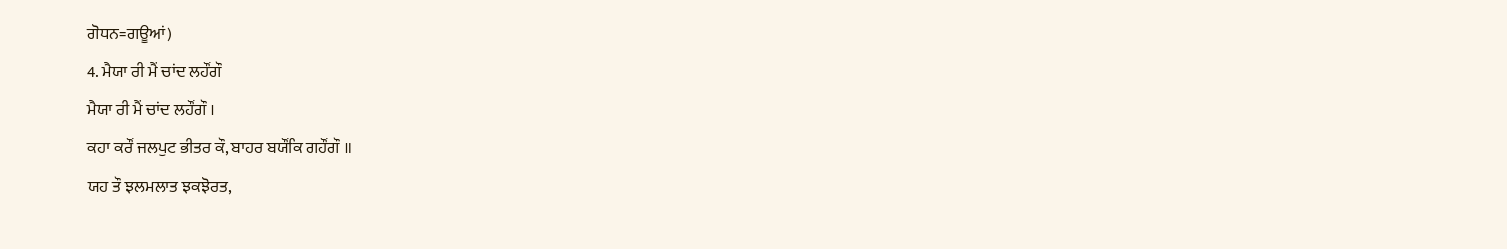ਗੋਧਨ=ਗਊਆਂ)
4. ਮੈਯਾ ਰੀ ਮੈਂ ਚਾਂਦ ਲਹੌਂਗੌ
ਮੈਯਾ ਰੀ ਮੈਂ ਚਾਂਦ ਲਹੌਂਗੌ ।
ਕਹਾ ਕਰੌਂ ਜਲਪੁਟ ਭੀਤਰ ਕੌ, ਬਾਹਰ ਬਯੌਂਕਿ ਗਹੌਂਗੌ ॥
ਯਹ ਤੌ ਝਲਮਲਾਤ ਝਕਝੋਰਤ,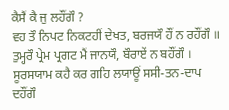ਕੈਸੈਂ ਕੈ ਜੁ ਲਹੌਂਗੌ ?
ਵਹ ਤੌ ਨਿਪਟ ਨਿਕਟਹੀਂ ਦੇਖਤ, ਬਰਜਯੌ ਹੌਂ ਨ ਰਹੌਂਗੌ ॥
ਤੁਮ੍ਹਰੌ ਪ੍ਰੇਮ ਪ੍ਰਗਟ ਮੈਂ ਜਾਨਯੌ, ਬੌਰਾਏਂ ਨ ਬਹੌਂਗੌ ।
ਸੂਰਸਯਾਮ ਕਹੈ ਕਰ ਗਹਿ ਲਯਾਊਂ ਸਸੀ-ਤਨ-ਦਾਪ ਦਹੌਂਗੌ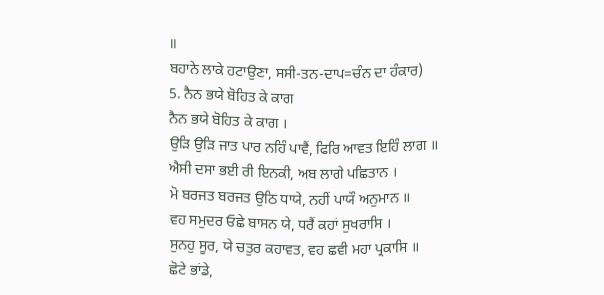॥
ਬਹਾਨੇ ਲਾਕੇ ਹਟਾਉਣਾ, ਸਸੀ-ਤਨ-ਦਾਪ=ਚੰਨ ਦਾ ਹੰਕਾਰ)
5. ਨੈਨ ਭਯੇ ਬੋਹਿਤ ਕੇ ਕਾਗ
ਨੈਨ ਭਯੇ ਬੋਹਿਤ ਕੇ ਕਾਗ ।
ਉੜਿ ਉੜਿ ਜਾਤ ਪਾਰ ਨਹਿੰ ਪਾਵੈਂ, ਫਿਰਿ ਆਵਤ ਇਹਿੰ ਲਾਗ ॥
ਐਸੀ ਦਸਾ ਭਈ ਰੀ ਇਨਕੀ, ਅਬ ਲਾਗੇ ਪਛਿਤਾਨ ।
ਮੋ ਬਰਜਤ ਬਰਜਤ ਉਠਿ ਧਾਯੇ, ਨਹੀਂ ਪਾਯੌ ਅਨੁਮਾਨ ॥
ਵਹ ਸਮੁਦਰ ਓਛੇ ਬਾਸਨ ਯੇ, ਧਰੈਂ ਕਹਾਂ ਸੁਖਰਾਸਿ ।
ਸੁਨਹੁ ਸੂਰ, ਯੇ ਚਤੁਰ ਕਹਾਵਤ, ਵਹ ਛਵੀ ਮਹਾ ਪ੍ਰਕਾਸਿ ॥
ਛੋਟੇ ਭਾਂਡੇ,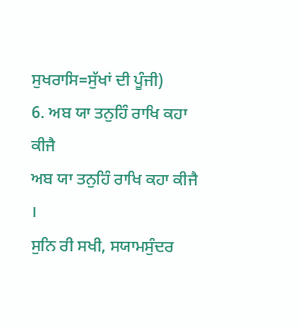ਸੁਖਰਾਸਿ=ਸੁੱਖਾਂ ਦੀ ਪੂੰਜੀ)
6. ਅਬ ਯਾ ਤਨੁਹਿੰ ਰਾਖਿ ਕਹਾ ਕੀਜੈ
ਅਬ ਯਾ ਤਨੁਹਿੰ ਰਾਖਿ ਕਹਾ ਕੀਜੈ ।
ਸੁਨਿ ਰੀ ਸਖੀ, ਸਯਾਮਸੁੰਦਰ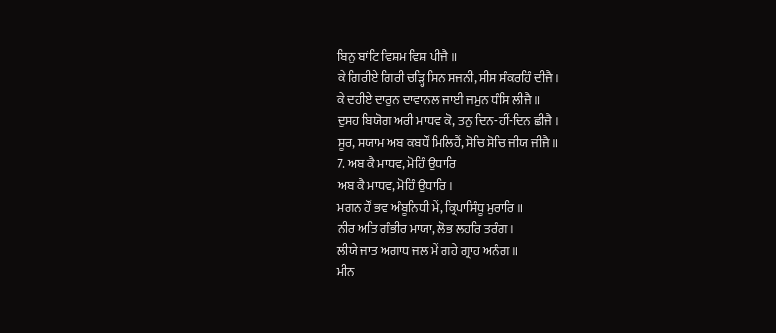ਬਿਨੁ ਬਾਂਟਿ ਵਿਸ਼ਮ ਵਿਸ਼ ਪੀਜੈ ॥
ਕੇ ਗਿਰੀਏ ਗਿਰੀ ਚੜ੍ਹਿ ਸਿਨ ਸਜਨੀ, ਸੀਸ ਸੰਕਰਹਿੰ ਦੀਜੈ ।
ਕੇ ਦਹੀਏ ਦਾਰੁਨ ਦਾਵਾਨਲ ਜਾਈ ਜਮੁਨ ਧੰਸਿ ਲੀਜੈ ॥
ਦੁਸਹ ਬਿਯੋਗ ਅਰੀ ਮਾਧਵ ਕੋ, ਤਨੁ ਦਿਨ-ਹੀਂ-ਦਿਨ ਛੀਜੈ ।
ਸੂਰ, ਸਯਾਮ ਅਬ ਕਬਧੌਂ ਮਿਲਿਹੈਂ, ਸੋਚਿ ਸੋਚਿ ਜੀਯ ਜੀਜੈ ॥
7. ਅਬ ਕੈ ਮਾਧਵ, ਮੋਹਿੰ ਉਧਾਰਿ
ਅਬ ਕੈ ਮਾਧਵ, ਮੋਹਿੰ ਉਧਾਰਿ ।
ਮਗਨ ਹੌਂ ਭਵ ਅੰਬੂਨਿਧੀ ਮੇਂ, ਕ੍ਰਿਪਾਸਿੰਧੂ ਮੁਰਾਰਿ ॥
ਨੀਰ ਅਤਿ ਗੰਭੀਰ ਮਾਯਾ, ਲੋਭ ਲਹਰਿ ਤਰੰਗ ।
ਲੀਯੇ ਜਾਤ ਅਗਾਧ ਜਲ ਮੇਂ ਗਹੇ ਗ੍ਰਾਹ ਅਨੰਗ ॥
ਮੀਨ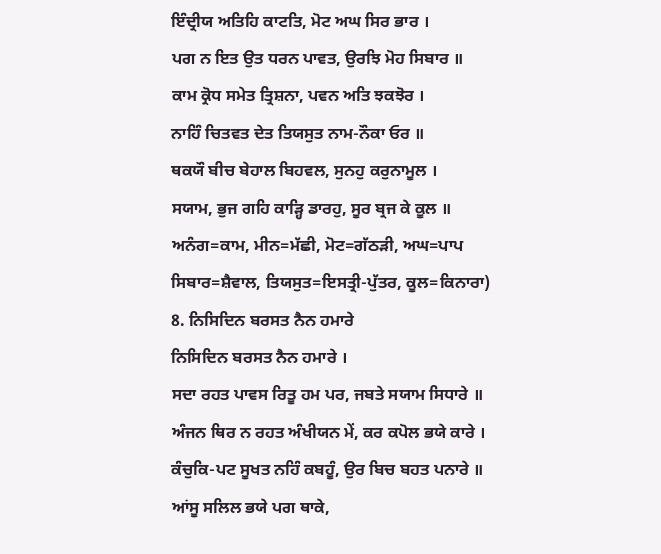ਇੰਦ੍ਰੀਯ ਅਤਿਹਿ ਕਾਟਤਿ, ਮੋਟ ਅਘ ਸਿਰ ਭਾਰ ।
ਪਗ ਨ ਇਤ ਉਤ ਧਰਨ ਪਾਵਤ, ਉਰਝਿ ਮੋਹ ਸਿਬਾਰ ॥
ਕਾਮ ਕ੍ਰੋਧ ਸਮੇਤ ਤ੍ਰਿਸ਼ਨਾ, ਪਵਨ ਅਤਿ ਝਕਝੋਰ ।
ਨਾਹਿੰ ਚਿਤਵਤ ਦੇਤ ਤਿਯਸੁਤ ਨਾਮ-ਨੌਕਾ ਓਰ ॥
ਥਕਯੌ ਬੀਚ ਬੇਹਾਲ ਬਿਹਵਲ, ਸੁਨਹੁ ਕਰੁਨਾਮੂਲ ।
ਸਯਾਮ, ਭੁਜ ਗਹਿ ਕਾੜ੍ਹਿ ਡਾਰਹੁ, ਸੂਰ ਬ੍ਰਜ ਕੇ ਕੂਲ ॥
ਅਨੰਗ=ਕਾਮ, ਮੀਨ=ਮੱਛੀ, ਮੋਟ=ਗੱਠੜੀ, ਅਘ=ਪਾਪ
ਸਿਬਾਰ=ਸ਼ੈਵਾਲ, ਤਿਯਸੁਤ=ਇਸਤ੍ਰੀ-ਪੁੱਤਰ, ਕੂਲ=ਕਿਨਾਰਾ)
8. ਨਿਸਿਦਿਨ ਬਰਸਤ ਨੈਨ ਹਮਾਰੇ
ਨਿਸਿਦਿਨ ਬਰਸਤ ਨੈਨ ਹਮਾਰੇ ।
ਸਦਾ ਰਹਤ ਪਾਵਸ ਰਿਤੂ ਹਮ ਪਰ, ਜਬਤੇ ਸਯਾਮ ਸਿਧਾਰੇ ॥
ਅੰਜਨ ਥਿਰ ਨ ਰਹਤ ਅੰਖੀਯਨ ਮੇਂ, ਕਰ ਕਪੋਲ ਭਯੇ ਕਾਰੇ ।
ਕੰਚੁਕਿ-ਪਟ ਸੂਖਤ ਨਹਿੰ ਕਬਹੂੰ, ਉਰ ਬਿਚ ਬਹਤ ਪਨਾਰੇ ॥
ਆਂਸੂ ਸਲਿਲ ਭਯੇ ਪਗ ਥਾਕੇ,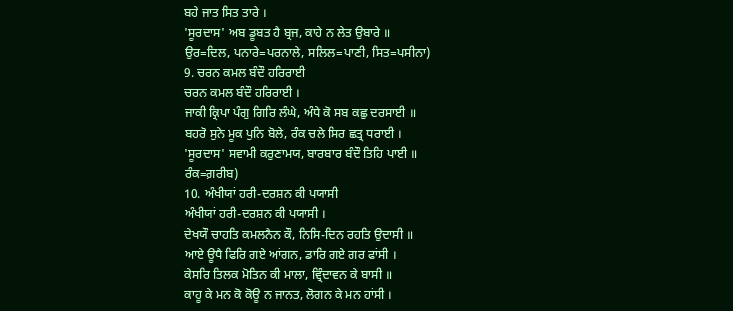ਬਹੇ ਜਾਤ ਸਿਤ ਤਾਰੇ ।
'ਸੂਰਦਾਸ' ਅਬ ਡੂਬਤ ਹੈ ਬ੍ਰਜ, ਕਾਹੇ ਨ ਲੇਤ ਉਬਾਰੇ ॥
ਉਰ=ਦਿਲ, ਪਨਾਰੇ=ਪਰਨਾਲੇ, ਸਲਿਲ=ਪਾਣੀ, ਸਿਤ=ਪਸੀਨਾ)
9. ਚਰਨ ਕਮਲ ਬੰਦੌ ਹਰਿਰਾਈ
ਚਰਨ ਕਮਲ ਬੰਦੌ ਹਰਿਰਾਈ ।
ਜਾਕੀ ਕ੍ਰਿਪਾ ਪੰਗੁ ਗਿਰਿ ਲੰਘੇ, ਅੰਧੇ ਕੋ ਸਬ ਕਛੁ ਦਰਸਾਈ ॥
ਬਹਰੋ ਸੁਨੇ ਮੂਕ ਪੁਨਿ ਬੋਲੇ, ਰੰਕ ਚਲੇ ਸਿਰ ਛਤ੍ਰ ਧਰਾਈ ।
'ਸੂਰਦਾਸ' ਸਵਾਮੀ ਕਰੁਣਾਮਯ, ਬਾਰਬਾਰ ਬੰਦੌ ਤਿਹਿ ਪਾਈ ॥
ਰੰਕ=ਗ਼ਰੀਬ)
10. ਅੰਖੀਯਾਂ ਹਰੀ-ਦਰਸ਼ਨ ਕੀ ਪਯਾਸੀ
ਅੰਖੀਯਾਂ ਹਰੀ-ਦਰਸ਼ਨ ਕੀ ਪਯਾਸੀ ।
ਦੇਖਯੌ ਚਾਹਤਿ ਕਮਲਨੈਨ ਕੌ, ਨਿਸਿ-ਦਿਨ ਰਹਤਿ ਉਦਾਸੀ ॥
ਆਏ ਊਧੈ ਫਿਰਿ ਗਏ ਆਂਗਨ, ਡਾਰਿ ਗਏ ਗਰ ਫਾਂਸੀ ।
ਕੇਸਰਿ ਤਿਲਕ ਮੋਤਿਨ ਕੀ ਮਾਲਾ, ਵ੍ਰਿੰਦਾਵਨ ਕੇ ਬਾਸੀ ॥
ਕਾਹੂ ਕੇ ਮਨ ਕੋ ਕੋਊ ਨ ਜਾਨਤ, ਲੋਗਨ ਕੇ ਮਨ ਹਾਂਸੀ ।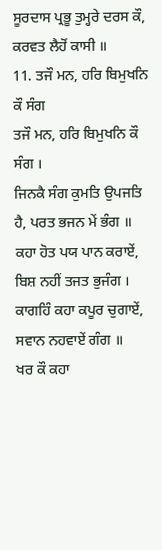ਸੂਰਦਾਸ ਪ੍ਰਭੂ ਤੁਮ੍ਹਰੇ ਦਰਸ ਕੌ, ਕਰਵਤ ਲੈਹੋਂ ਕਾਸੀ ॥
11. ਤਜੌ ਮਨ, ਹਰਿ ਬਿਮੁਖਨਿ ਕੌ ਸੰਗ
ਤਜੌ ਮਨ, ਹਰਿ ਬਿਮੁਖਨਿ ਕੌ ਸੰਗ ।
ਜਿਨਕੈ ਸੰਗ ਕੁਮਤਿ ਉਪਜਤਿ ਹੈ, ਪਰਤ ਭਜਨ ਮੇਂ ਭੰਗ ॥
ਕਹਾ ਹੋਤ ਪਯ ਪਾਨ ਕਰਾਏਂ, ਬਿਸ਼ ਨਹੀਂ ਤਜਤ ਭੁਜੰਗ ।
ਕਾਗਹਿੰ ਕਹਾ ਕਪੂਰ ਚੁਗਾਏਂ, ਸਵਾਨ ਨਹਵਾਏਂ ਗੰਗ ॥
ਖਰ ਕੌ ਕਹਾ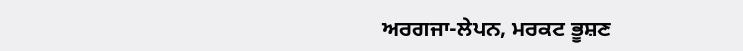ਅਰਗਜਾ-ਲੇਪਨ, ਮਰਕਟ ਭੂਸ਼ਣ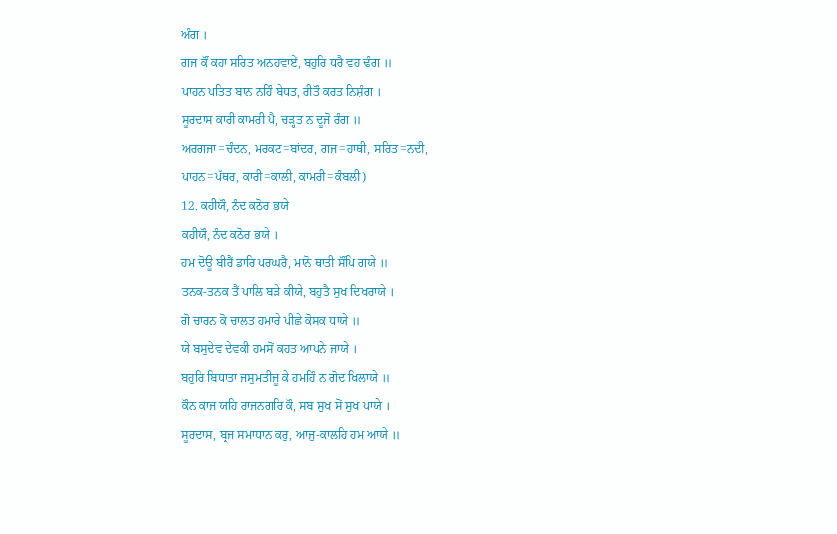ਅੰਗ ।
ਗਜ ਕੌਂ ਕਹਾ ਸਰਿਤ ਅਨਹਵਾਏਂ, ਬਹੁਰਿ ਧਰੈ ਵਹ ਢੰਗ ॥
ਪਾਹਨ ਪਤਿਤ ਬਾਨ ਨਹਿੰ ਬੇਧਤ, ਰੀਤੌ ਕਰਤ ਨਿਸ਼ੰਗ ।
ਸੂਰਦਾਸ ਕਾਰੀ ਕਾਮਰੀ ਪੈ, ਚੜ੍ਹਤ ਨ ਦੂਜੋ ਰੰਗ ॥
ਅਰਗਜਾ=ਚੰਦਨ, ਮਰਕਟ=ਬਾਂਦਰ, ਗਜ=ਹਾਥੀ, ਸਰਿਤ=ਨਦੀ,
ਪਾਹਨ=ਪੱਥਰ, ਕਾਰੀ=ਕਾਲੀ, ਕਾਮਰੀ=ਕੰਬਲੀ)
12. ਕਹੀਯੌ, ਨੰਦ ਕਠੋਰ ਭਯੇ
ਕਹੀਯੌ, ਨੰਦ ਕਠੋਰ ਭਯੇ ।
ਹਮ ਦੋਊ ਬੀਰੈਂ ਡਾਰਿ ਪਰਘਰੈ, ਮਾਨੋ ਥਾਤੀ ਸੌਂਪਿ ਗਯੇ ॥
ਤਨਕ-ਤਨਕ ਤੈਂ ਪਾਲਿ ਬੜੇ ਕੀਯੇ, ਬਹੁਤੈ ਸੁਖ ਦਿਖਰਾਯੇ ।
ਗੋ ਚਾਰਨ ਕੋ ਚਾਲਤ ਹਮਾਰੇ ਪੀਛੇ ਕੋਸਕ ਧਾਯੇ ॥
ਯੇ ਬਸੁਦੇਵ ਦੇਵਕੀ ਹਮਸੋਂ ਕਹਤ ਆਪਨੇ ਜਾਯੇ ।
ਬਹੁਰਿ ਬਿਧਾਤਾ ਜਸੁਮਤੀਜੂ ਕੇ ਹਮਹਿੰ ਨ ਗੋਦ ਖਿਲਾਯੇ ॥
ਕੌਨ ਕਾਜ ਯਹਿ ਰਾਜਨਗਰਿ ਕੌ, ਸਬ ਸੁਖ ਸੋਂ ਸੁਖ ਪਾਯੇ ।
ਸੂਰਦਾਸ, ਬ੍ਰਜ ਸਮਾਧਾਨ ਕਰੁ, ਆਜੁ-ਕਾਲਹਿ ਹਮ ਆਯੇ ॥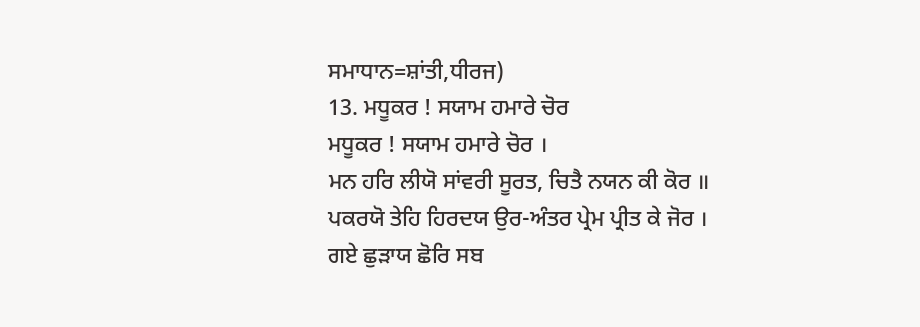ਸਮਾਧਾਨ=ਸ਼ਾਂਤੀ,ਧੀਰਜ)
13. ਮਧੂਕਰ ! ਸਯਾਮ ਹਮਾਰੇ ਚੋਰ
ਮਧੂਕਰ ! ਸਯਾਮ ਹਮਾਰੇ ਚੋਰ ।
ਮਨ ਹਰਿ ਲੀਯੋ ਸਾਂਵਰੀ ਸੂਰਤ, ਚਿਤੈ ਨਯਨ ਕੀ ਕੋਰ ॥
ਪਕਰਯੋ ਤੇਹਿ ਹਿਰਦਯ ਉਰ-ਅੰਤਰ ਪ੍ਰੇਮ ਪ੍ਰੀਤ ਕੇ ਜੋਰ ।
ਗਏ ਛੁੜਾਯ ਛੋਰਿ ਸਬ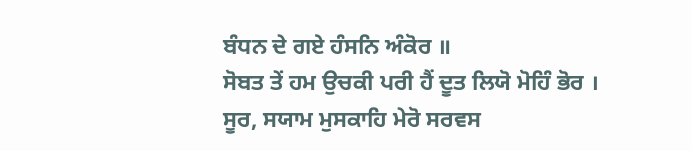ਬੰਧਨ ਦੇ ਗਏ ਹੰਸਨਿ ਅੰਕੋਰ ॥
ਸੋਬਤ ਤੇਂ ਹਮ ਉਚਕੀ ਪਰੀ ਹੈਂ ਦੂਤ ਲਿਯੋ ਮੋਹਿੰ ਭੋਰ ।
ਸੂਰ, ਸਯਾਮ ਮੁਸਕਾਹਿ ਮੇਰੋ ਸਰਵਸ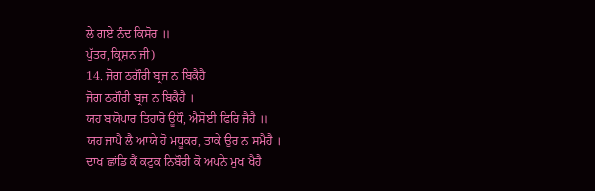ਲੇ ਗਏ ਨੰਦ ਕਿਸੋਰ ॥
ਪੁੱਤਰ,ਕ੍ਰਿਸ਼ਨ ਜੀ)
14. ਜੋਗ ਠਗੌਰੀ ਬ੍ਰਜ ਨ ਬਿਕੈਹੈ
ਜੋਗ ਠਗੌਰੀ ਬ੍ਰਜ ਨ ਬਿਕੈਹੈ ।
ਯਹ ਬਯੋਪਾਰ ਤਿਹਾਰੋ ਊਧੌ, ਐਸੋਈ ਫਿਰਿ ਜੈਹੈ ॥
ਯਹ ਜਾਪੈ ਲੈ ਆਯੇ ਹੋ ਮਧੂਕਰ, ਤਾਕੇ ਉਰ ਨ ਸਮੈਹੈ ।
ਦਾਖ ਛਾਂਡਿ ਕੈਂ ਕਟੁਕ ਨਿਬੌਰੀ ਕੋ ਅਪਨੇ ਮੁਖ ਖੈਹੈ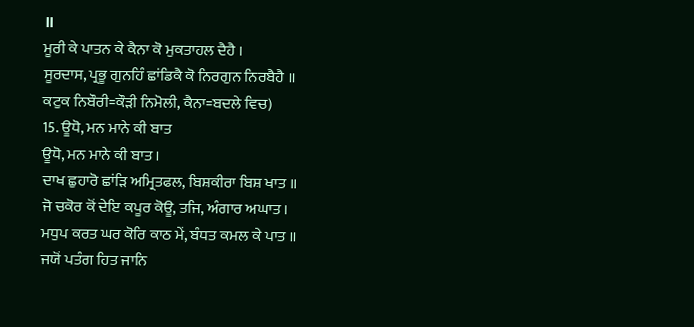॥
ਮੂਰੀ ਕੇ ਪਾਤਨ ਕੇ ਕੈਨਾ ਕੋ ਮੁਕਤਾਹਲ ਦੈਹੈ ।
ਸੂਰਦਾਸ, ਪ੍ਰਭੂ ਗੁਨਹਿੰ ਛਾਂਡਿਕੈ ਕੋ ਨਿਰਗੁਨ ਨਿਰਬੈਹੈ ॥
ਕਟੁਕ ਨਿਬੌਰੀ=ਕੌੜੀ ਨਿਮੋਲੀ, ਕੈਨਾ=ਬਦਲੇ ਵਿਚ)
15. ਊਧੋ, ਮਨ ਮਾਨੇ ਕੀ ਬਾਤ
ਊਧੋ, ਮਨ ਮਾਨੇ ਕੀ ਬਾਤ ।
ਦਾਖ ਛੁਹਾਰੋ ਛਾਂੜਿ ਅਮ੍ਰਿਤਫਲ, ਬਿਸ਼ਕੀਰਾ ਬਿਸ਼ ਖਾਤ ॥
ਜੋ ਚਕੋਰ ਕੋਂ ਦੇਇ ਕਪੂਰ ਕੋਊ, ਤਜਿ, ਅੰਗਾਰ ਅਘਾਤ ।
ਮਧੁਪ ਕਰਤ ਘਰ ਕੋਰਿ ਕਾਠ ਮੇਂ, ਬੰਧਤ ਕਮਲ ਕੇ ਪਾਤ ॥
ਜਯੋਂ ਪਤੰਗ ਹਿਤ ਜਾਨਿ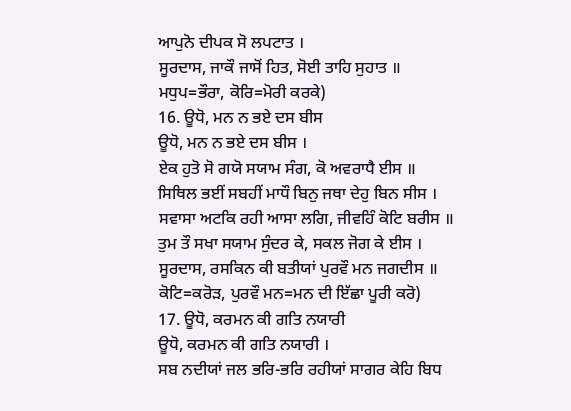ਆਪੁਨੋ ਦੀਪਕ ਸੋ ਲਪਟਾਤ ।
ਸੂਰਦਾਸ, ਜਾਕੌ ਜਾਸੋਂ ਹਿਤ, ਸੋਈ ਤਾਹਿ ਸੁਹਾਤ ॥
ਮਧੁਪ=ਭੌਰਾ, ਕੋਰਿ=ਮੋਰੀ ਕਰਕੇ)
16. ਊਧੋ, ਮਨ ਨ ਭਏ ਦਸ ਬੀਸ
ਊਧੋ, ਮਨ ਨ ਭਏ ਦਸ ਬੀਸ ।
ਏਕ ਹੁਤੋ ਸੋ ਗਯੋ ਸਯਾਮ ਸੰਗ, ਕੋ ਅਵਰਾਧੈ ਈਸ ॥
ਸਿਥਿਲ ਭਈਂ ਸਬਹੀਂ ਮਾਧੌ ਬਿਨੁ ਜਥਾ ਦੇਹੁ ਬਿਨ ਸੀਸ ।
ਸਵਾਸਾ ਅਟਕਿ ਰਹੀ ਆਸਾ ਲਗਿ, ਜੀਵਹਿੰ ਕੋਟਿ ਬਰੀਸ ॥
ਤੁਮ ਤੌ ਸਖਾ ਸਯਾਮ ਸੁੰਦਰ ਕੇ, ਸਕਲ ਜੋਗ ਕੇ ਈਸ ।
ਸੂਰਦਾਸ, ਰਸਕਿਨ ਕੀ ਬਤੀਯਾਂ ਪੁਰਵੌ ਮਨ ਜਗਦੀਸ ॥
ਕੋਟਿ=ਕਰੋੜ, ਪੁਰਵੌ ਮਨ=ਮਨ ਦੀ ਇੱਛਾ ਪੂਰੀ ਕਰੋ)
17. ਊਧੋ, ਕਰਮਨ ਕੀ ਗਤਿ ਨਯਾਰੀ
ਊਧੋ, ਕਰਮਨ ਕੀ ਗਤਿ ਨਯਾਰੀ ।
ਸਬ ਨਦੀਯਾਂ ਜਲ ਭਰਿ-ਭਰਿ ਰਹੀਯਾਂ ਸਾਗਰ ਕੇਹਿ ਬਿਧ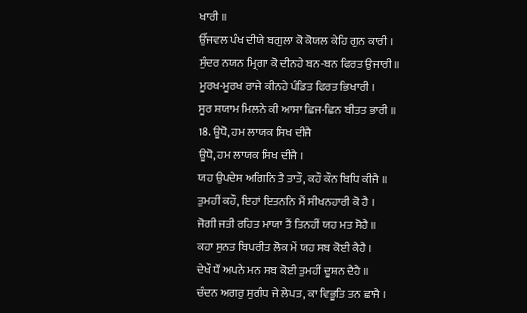ਖਾਰੀ ॥
ਉੱਜਵਲ ਪੰਖ ਦੀਯੇ ਬਗੁਲਾ ਕੋ ਕੋਯਲ ਕੇਹਿ ਗੁਨ ਕਾਰੀ ।
ਸੁੰਦਰ ਨਯਨ ਮ੍ਰਿਗਾ ਕੋ ਦੀਨਹੇ ਬਨ-ਬਨ ਫਿਰਤ ਉਜਾਰੀ ॥
ਮੂਰਖ-ਮੂਰਖ ਰਾਜੇ ਕੀਨਹੇ ਪੰਡਿਤ ਫਿਰਤ ਭਿਖਾਰੀ ।
ਸੂਰ ਸ਼ਯਾਮ ਮਿਲਨੇ ਕੀ ਆਸਾ ਛਿਜ-ਛਿਨ ਬੀਤਤ ਭਾਰੀ ॥
18. ਊਧੋ, ਹਮ ਲਾਯਕ ਸਿਖ ਦੀਜੈ
ਊਧੋ, ਹਮ ਲਾਯਕ ਸਿਖ ਦੀਜੈ ।
ਯਹ ਉਪਦੇਸ ਅਗਿਨਿ ਤੈ ਤਾਤੌ, ਕਹੌ ਕੌਨ ਬਿਧਿ ਕੀਜੈ ॥
ਤੁਮਹੀਂ ਕਹੌ, ਇਹਾਂ ਇਤਨਨਿ ਮੈਂ ਸੀਖਨਹਾਰੀ ਕੋ ਹੈ ।
ਜੋਗੀ ਜਤੀ ਰਹਿਤ ਮਾਯਾ ਤੈਂ ਤਿਨਹੀਂ ਯਹ ਮਤ ਸੋਹੈ ॥
ਕਹਾ ਸੁਨਤ ਬਿਪਰੀਤ ਲੋਕ ਮੇਂ ਯਹ ਸਬ ਕੋਈ ਕੈਹੈ ।
ਦੇਖੌ ਧੌਂ ਅਪਨੇ ਮਨ ਸਬ ਕੋਈ ਤੁਮਹੀਂ ਦੂਸ਼ਨ ਦੈਹੈ ॥
ਚੰਦਨ ਅਗਰੁ ਸੁਗੰਧ ਜੇ ਲੇਪਤ, ਕਾ ਵਿਭੂਤਿ ਤਨ ਛਾਜੈ ।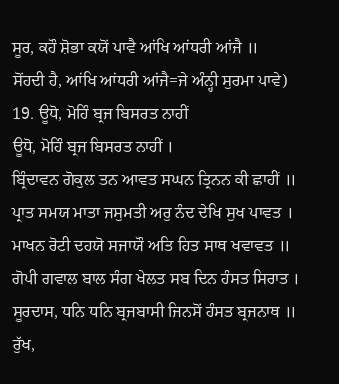ਸੂਰ, ਕਹੌ ਸ਼ੋਭਾ ਕਯੋਂ ਪਾਵੈ ਆਂਖਿ ਆਂਧਰੀ ਆਂਜੈ ॥
ਸੋਂਹਦੀ ਹੈ, ਆਂਖਿ ਆਂਧਰੀ ਆਂਜੈ=ਜੇ ਅੰਨ੍ਹੀ ਸੁਰਮਾ ਪਾਵੇ)
19. ਊਧੋ, ਮੋਹਿੰ ਬ੍ਰਜ ਬਿਸਰਤ ਨਾਹੀਂ
ਊਧੋ, ਮੋਹਿੰ ਬ੍ਰਜ ਬਿਸਰਤ ਨਾਹੀਂ ।
ਬ੍ਰਿੰਦਾਵਨ ਗੋਕੁਲ ਤਨ ਆਵਤ ਸਘਨ ਤ੍ਰਿਨਨ ਕੀ ਛਾਹੀਂ ॥
ਪ੍ਰਾਤ ਸਮਯ ਮਾਤਾ ਜਸੁਮਤੀ ਅਰੁ ਨੰਦ ਦੇਖਿ ਸੁਖ ਪਾਵਤ ।
ਮਾਖਨ ਰੋਟੀ ਦਹਯੋ ਸਜਾਯੌ ਅਤਿ ਹਿਤ ਸਾਥ ਖਵਾਵਤ ॥
ਗੋਪੀ ਗਵਾਲ ਬਾਲ ਸੰਗ ਖੇਲਤ ਸਬ ਦਿਨ ਹੰਸਤ ਸਿਰਾਤ ।
ਸੂਰਦਾਸ, ਧਨਿ ਧਨਿ ਬ੍ਰਜਬਾਸੀ ਜਿਨਸੋਂ ਹੰਸਤ ਬ੍ਰਜਨਾਥ ॥
ਰੁੱਖ,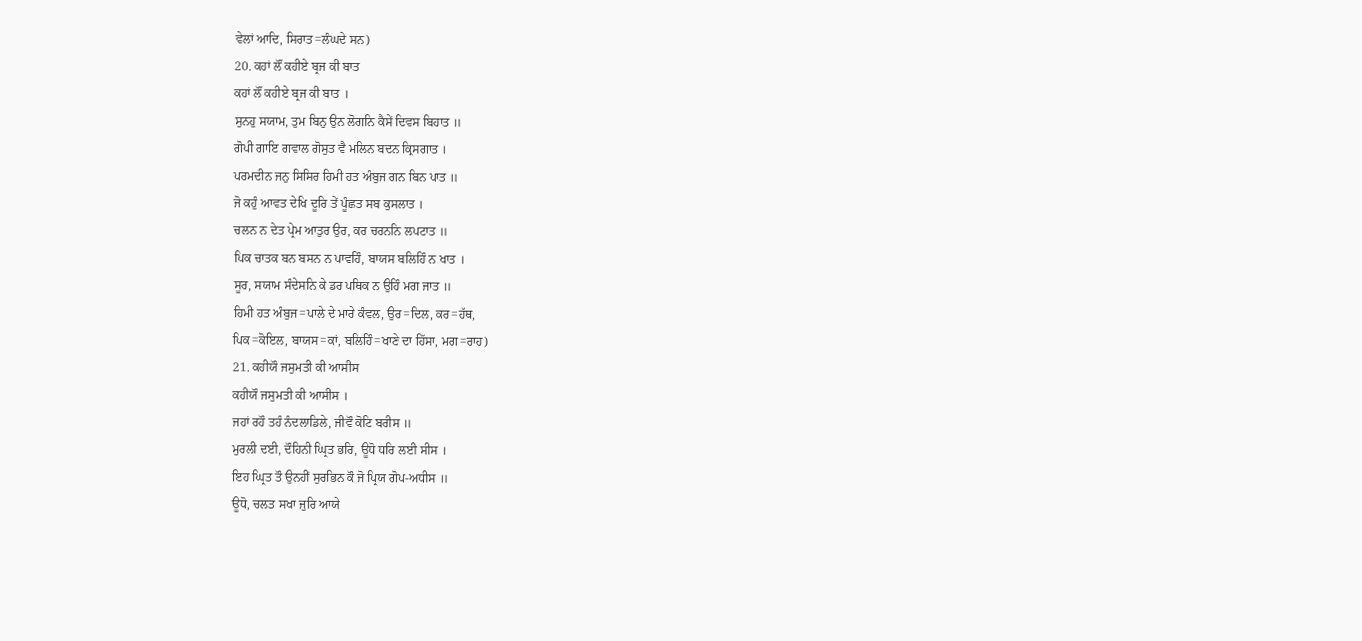ਵੇਲਾਂ ਆਦਿ, ਸਿਰਾਤ=ਲੰਘਦੇ ਸਨ)
20. ਕਹਾਂ ਲੌਂ ਕਹੀਏ ਬ੍ਰਜ ਕੀ ਬਾਤ
ਕਹਾਂ ਲੌਂ ਕਹੀਏ ਬ੍ਰਜ ਕੀ ਬਾਤ ।
ਸੁਨਹੁ ਸਯਾਮ, ਤੁਮ ਬਿਨੁ ਉਨ ਲੋਗਨਿ ਕੈਸੇਂ ਦਿਵਸ ਬਿਹਾਤ ॥
ਗੋਪੀ ਗਾਇ ਗਵਾਲ ਗੋਸੁਤ ਵੈ ਮਲਿਨ ਬਦਨ ਕ੍ਰਿਸਗਾਤ ।
ਪਰਮਦੀਨ ਜਨੁ ਸਿਸਿਰ ਹਿਮੀ ਹਤ ਅੰਬੁਜ ਗਨ ਬਿਨ ਪਾਤ ॥
ਜੋ ਕਹੁੰ ਆਵਤ ਦੇਖਿ ਦੂਰਿ ਤੇਂ ਪੂੰਛਤ ਸਬ ਕੁਸਲਾਤ ।
ਚਲਨ ਨ ਦੇਤ ਪ੍ਰੇਮ ਆਤੁਰ ਉਰ, ਕਰ ਚਰਨਨਿ ਲਪਟਾਤ ॥
ਪਿਕ ਚਾਤਕ ਬਨ ਬਸਨ ਨ ਪਾਵਹਿੰ, ਬਾਯਸ ਬਲਿਹਿੰ ਨ ਖਾਤ ।
ਸੂਰ, ਸਯਾਮ ਸੰਦੇਸਨਿ ਕੇ ਡਰ ਪਥਿਕ ਨ ਉਹਿੰ ਮਗ ਜਾਤ ॥
ਹਿਮੀ ਹਤ ਅੰਬੁਜ=ਪਾਲੇ ਦੇ ਮਾਰੇ ਕੰਵਲ, ਉਰ=ਦਿਲ, ਕਰ=ਹੱਥ,
ਪਿਕ=ਕੋਇਲ, ਬਾਯਸ=ਕਾਂ, ਬਲਿਹਿੰ=ਖਾਣੇ ਦਾ ਹਿੱਸਾ, ਮਗ=ਰਾਹ)
21. ਕਹੀਯੌ ਜਸੁਮਤੀ ਕੀ ਆਸੀਸ
ਕਹੀਯੌ ਜਸੁਮਤੀ ਕੀ ਆਸੀਸ ।
ਜਹਾਂ ਰਹੌ ਤਹੰ ਨੰਦਲਾਡਿਲੇ, ਜੀਵੌ ਕੋਟਿ ਬਰੀਸ ॥
ਮੁਰਲੀ ਦਈ, ਦੌਹਿਨੀ ਘ੍ਰਿਤ ਭਰਿ, ਊਧੋ ਧਰਿ ਲਈ ਸੀਸ ।
ਇਹ ਘ੍ਰਿਤ ਤੌ ਉਨਹੀਂ ਸੁਰਭਿਨ ਕੌ ਜੋ ਪ੍ਰਿਯ ਗੋਪ-ਅਧੀਸ ॥
ਊਧੋ, ਚਲਤ ਸਖਾ ਜੁਰਿ ਆਯੇ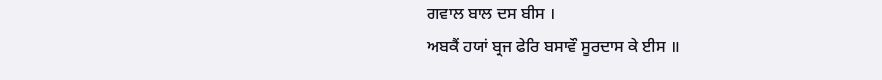ਗਵਾਲ ਬਾਲ ਦਸ ਬੀਸ ।
ਅਬਕੈਂ ਹਯਾਂ ਬ੍ਰਜ ਫੇਰਿ ਬਸਾਵੌ ਸੂਰਦਾਸ ਕੇ ਈਸ ॥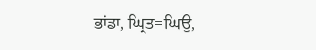ਭਾਂਡਾ, ਘ੍ਰਿਤ=ਘਿਉ,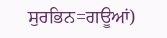ਸੁਰਭਿਨ=ਗਊਆਂ)